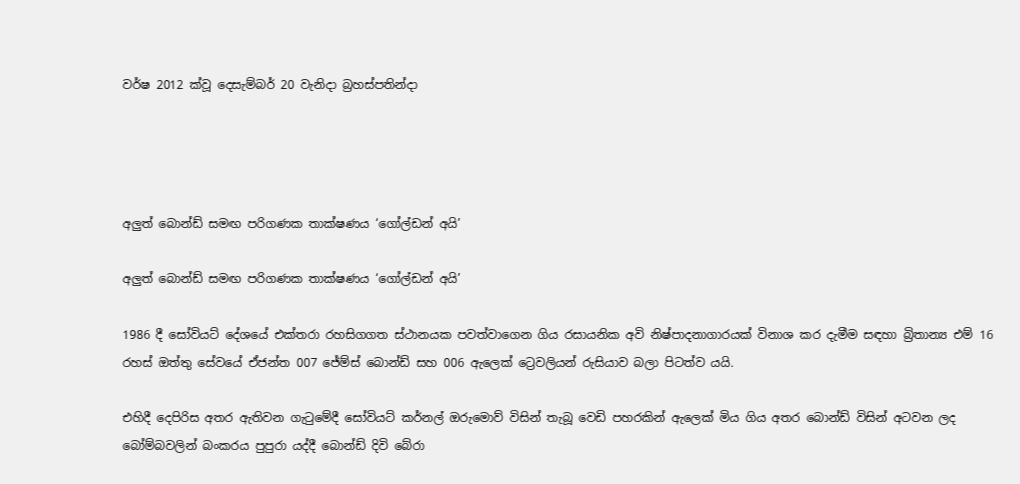වර්ෂ 2012 ක්වූ දෙසැම්බර් 20 වැනිදා බ්‍රහස්පතින්දා




අලුත් බොන්ඩ් සමඟ පරිගණක තාක්ෂණය ‘ගෝල්ඩන් අයි’

අලුත් බොන්ඩ් සමඟ පරිගණක තාක්ෂණය ‘ගෝල්ඩන් අයි’

1986 දී සෝවියට් දේශයේ එක්තරා රහසිගගත ස්ථානයක පවත්වාගෙන ගිය රසායනික අවි නිෂ්පාදනාගාරයක් විනාශ කර දැමීම සඳහා බ්‍රිතාන්‍ය එම් 16 රහස් ඔත්තු සේවයේ ඒජන්ත 007 ජේම්ස් බොන්ඩ් සහ 006 ඇලෙක් ට්‍රෙවලියන් රුසියාව බලා පිටත්ව යයි.

එහිදී දෙපිරිස අතර ඇතිවන ගැටුමේදී සෝවියට් කර්නල් ඔරුමොව් විසින් තැබූ වෙඩි පහරකින් ඇලෙක් මිය ගිය අතර බොන්ඩ් විසින් අටවන ලද බෝම්බවලින් බංකරය පුපුරා යද්දී බොන්ඩ් දිවි බේරා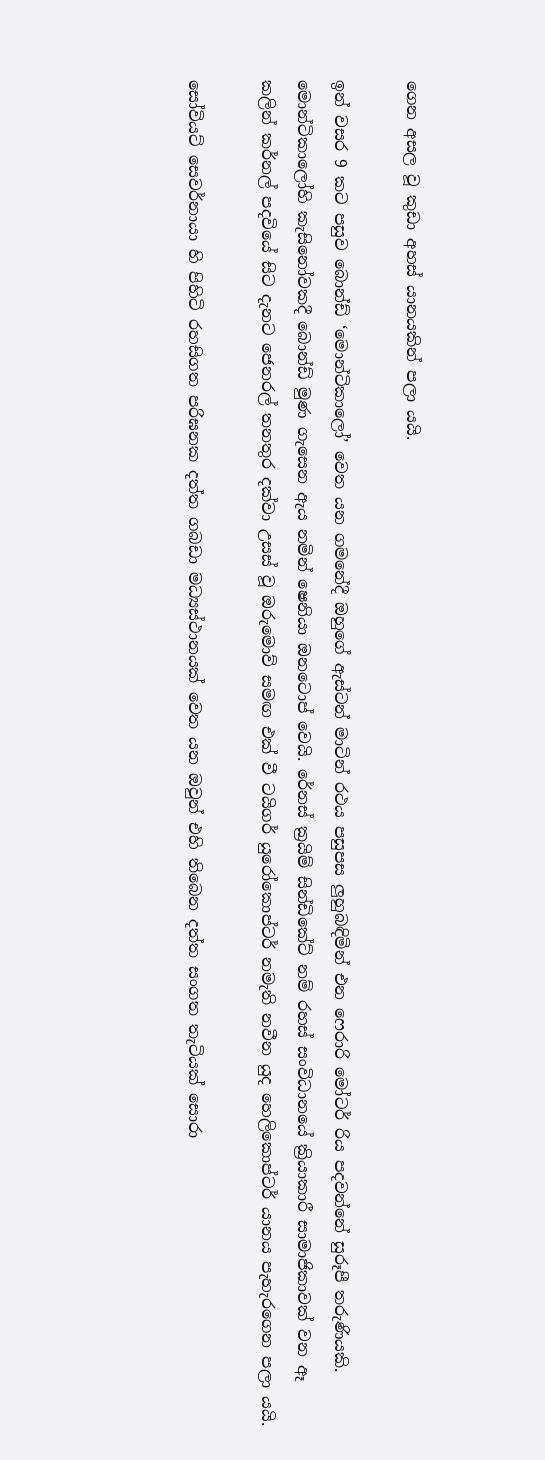ගෙන අසල වූ කුඩා අහස් යානයකින් පලා යයි.

ඉන් වසර 9 කට පසුව බොන්ඩ් ‘මොන්ටිකාලෝ’ වෙත යන ගමනේදී ඔහුගේ ඇස්ටන් මාටින් රථය පසුපස ලුහුබඳිමින් එන ෆෙරාරි මෝටර් රිය පදවන්නේ සුරූපී තරුණියකි. මොන්ටිකාලෝහි කැසිනෝවකදී බොන්ඩ් මුණ ගැසෙන ඇය නමින් ෂෙනියා ඔනටොප් වෙයි. රේනස් ක්‍රයිම් සින්ඩිකේට් නම් රහස් සංවිධානයේ ක්‍රියාකාරී සාමාජිකාවක් වන ඈ කලින් කර්නල් පදවියේ සිට දැනට ජෙනරල් තනතුර දක්වා උසස් වූ ඔරුමොව් සමඟ එක් වී ටයිගර් යුරෝකොප්ටර් නමැති නවීන යුද හෙලිකොප්ටර් යානය පැහැරගෙන පලා යයි.

සෝවියට් සෙවර්නායා හි පිහිටි රහසිගත පරිඝනක දත්ත ගබඩා මධ්‍යස්ථානයක් වෙත යන ඔවුන් එහි තිබෙන දත්ත සංගත තැටියක් සොරා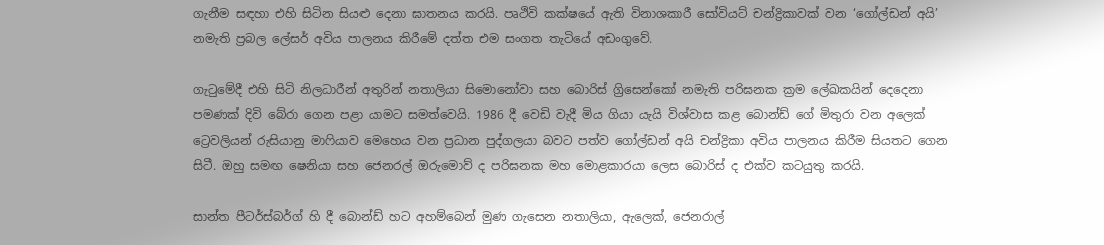ගැනීම සඳහා එහි සිටින සියළු දෙනා ඝාතනය කරයි. පෘථිවි කක්ෂයේ ඇති විනාශකාරී සෝවියට් චන්ද්‍රිකාවක් වන ‘ගෝල්ඩන් අයි’ නමැති ප්‍රබල ලේසර් අවිය පාලනය කිරීමේ දත්ත එම සංගත තැටියේ අඩංගුවේ.

ගැටුමේදී එහි සිටි නිලධාරීන් අතුරින් නතාලියා සිමොනෝවා සහ බොරිස් ග්‍රිසෙන්කෝ නමැති පරිඝනක ක්‍රම ලේඛකයින් දෙදෙනා පමණක් දිවි බේරා ගෙන පළා යාමට සමත්වෙයි. 1986 දී වෙඩි වැදී මිය ගියා යැයි විශ්වාස කළ බොන්ඩ් ගේ මිතුරා වන අලෙක් ට්‍රෙවලියන් රුසියානු මාෆියාව මෙහෙය වන ප්‍රධාන පුද්ගලයා බවට පත්ව ගෝල්ඩන් අයි චන්ද්‍රිකා අවිය පාලනය කිරීම සියතට ගෙන සිටී. ඔහු සමඟ ෂෙනියා සහ ජෙනරල් ඔරුමොව් ද පරිඝනක මහ මොළකාරයා ලෙස බොරිස් ද එක්ව කටයුතු කරයි.

සාන්ත පීටර්ස්බර්ග් හි දී බොන්ඩ් හට අහම්බෙන් මුණ ගැසෙන නතාලියා, ඇලෙක්, ජෙනරාල්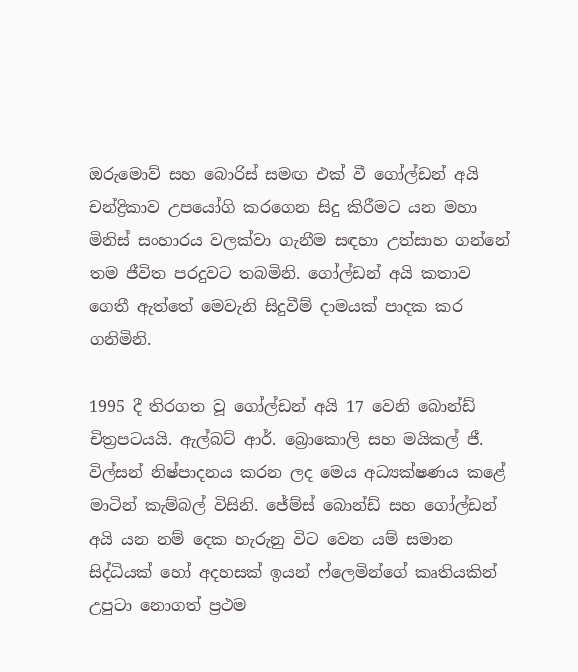ඔරුමොව් සහ බොරිස් සමඟ එක් වී ගෝල්ඩන් අයි චන්ද්‍රිකාව උපයෝගි කරගෙන සිදු කිරීමට යන මහා මිනිස් සංහාරය වලක්වා ගැනීම සඳහා උත්සාහ ගන්නේ තම ජීවිත පරදුවට තබමිනි. ගෝල්ඩන් අයි කතාව ගෙතී ඇත්තේ මෙවැනි සිදුවීම් දාමයක් පාදක කර ගනිමිනි.

1995 දී තිරගත වූ ගෝල්ඩන් අයි 17 වෙනි බොන්ඩ් චිත්‍රපටයයි. ඇල්බට් ආර්. බ්‍රොකොලි සහ මයිකල් ජී. විල්සන් නිෂ්පාදනය කරන ලද මෙය අධ්‍යක්ෂණය කළේ මාටින් කැම්බල් විසිනි. ජේම්ස් බොන්ඩ් සහ ගෝල්ඩන් අයි යන නම් දෙක හැරුනු විට වෙන යම් සමාන සිද්ධියක් හෝ අදහසක් ඉයන් ෆ්ලෙමින්ගේ කෘතියකින් උපුටා නොගත් ප්‍රථම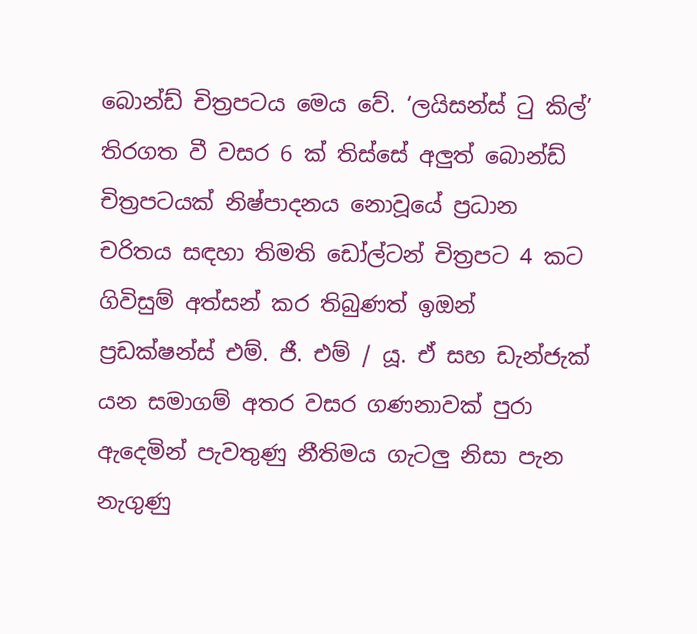බොන්ඩ් චිත්‍රපටය මෙය වේ. ‘ලයිසන්ස් ටු කිල්’ තිරගත වී වසර 6 ක් තිස්සේ අලුත් බොන්ඩ් චිත්‍රපටයක් නිෂ්පාදනය නොවූයේ ප්‍රධාන චරිතය සඳහා තිමති ඩෝල්ටන් චිත්‍රපට 4 කට ගිවිසුම් අත්සන් කර තිබුණත් ඉඔන් ප්‍රඩක්ෂන්ස් එම්. ජී. එම් / යූ. ඒ සහ ඩැන්ජැක් යන සමාගම් අතර වසර ගණනාවක් පුරා ඇදෙමින් පැවතුණු නීතිමය ගැටලු නිසා පැන නැගුණු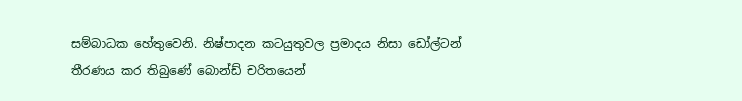සම්බාධක හේතුවෙනි. නිෂ්පාදන කටයුතුවල ප්‍රමාදය නිසා ඩෝල්ටන් තීරණය කර තිබුණේ බොන්ඩ් චරිතයෙන්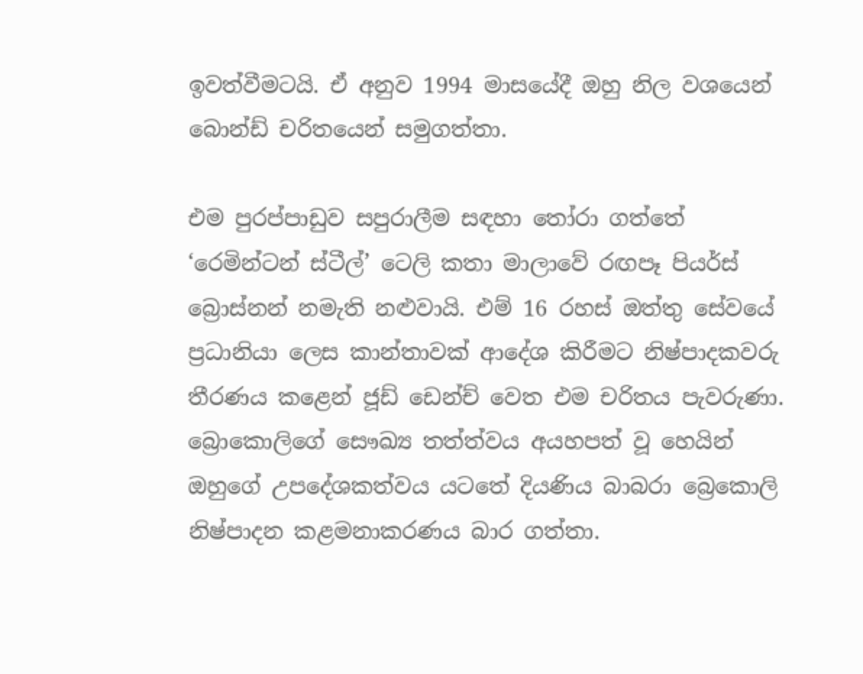ඉවත්වීමටයි. ඒ අනුව 1994 මාසයේදී ඔහු නිල වශයෙන් බොන්ඩ් චරිතයෙන් සමුගත්තා.

එම පුරප්පාඩුව සපුරාලීම සඳහා තෝරා ගත්තේ ‘රෙමින්ටන් ස්ටීල්’ ටෙලි කතා මාලාවේ රඟපෑ පියර්ස් බ්‍රොස්නන් නමැති නළුවායි. එම් 16 රහස් ඔත්තු සේවයේ ප්‍රධානියා ලෙස කාන්තාවක් ආදේශ කිරීමට නිෂ්පාදකවරු තීරණය කළෙන් ජූඩ් ඩෙන්ච් වෙත එම චරිතය පැවරුණා. බ්‍රොකොලිගේ සෞඛ්‍ය තත්ත්වය අයහපත් වූ හෙයින් ඔහුගේ උපදේශකත්වය යටතේ දියණිය බාබරා බ්‍රෙකොලි නිෂ්පාදන කළමනාකරණය බාර ගත්තා.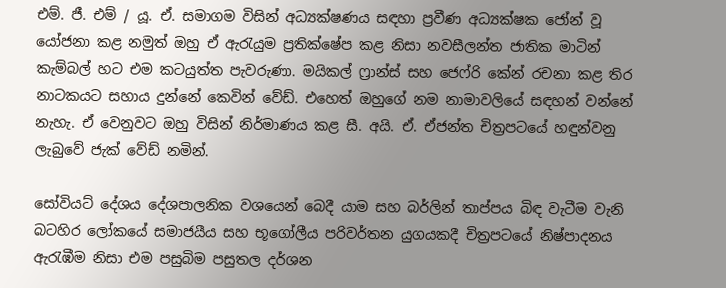එම්. ජී. එම් / යූ. ඒ. සමාගම විසින් අධ්‍යක්ෂණය සඳහා ප්‍රවීණ අධ්‍යක්ෂක ජෝන් වූ යෝජනා කළ නමුත් ඔහු ඒ ඇරැයුම ප්‍රතික්ෂේප කළ නිසා නවසීලන්ත ජාතික මාටින් කැම්බල් හට එම කටයුත්ත පැවරුණා. මයිකල් ෆ්‍රාන්ස් සහ ජෙෆ්රි කේන් රචනා කළ තිර නාටකයට සහාය දුන්නේ කෙවින් වේඩ්. එහෙත් ඔහුගේ නම නාමාවලියේ සඳහන් වන්නේ නැහැ. ඒ වෙනුවට ඔහු විසින් නිර්මාණය කළ සී. අයි. ඒ. ඒජන්ත චිත්‍රපටයේ හඳුන්වනු ලැබුවේ ජැක් වේඩ් නමින්.

සෝවියට් දේශය දේශපාලනික වශයෙන් බෙදී යාම සහ බර්ලින් තාප්පය බිඳ වැටීම වැනි බටහිර ලෝකයේ සමාජයීය සහ භූගෝලීය පරිවර්තන යුගයකදී චිත්‍රපටයේ නිෂ්පාදනය ඇරැඹීම නිසා එම පසුබිම පසුතල දර්ශන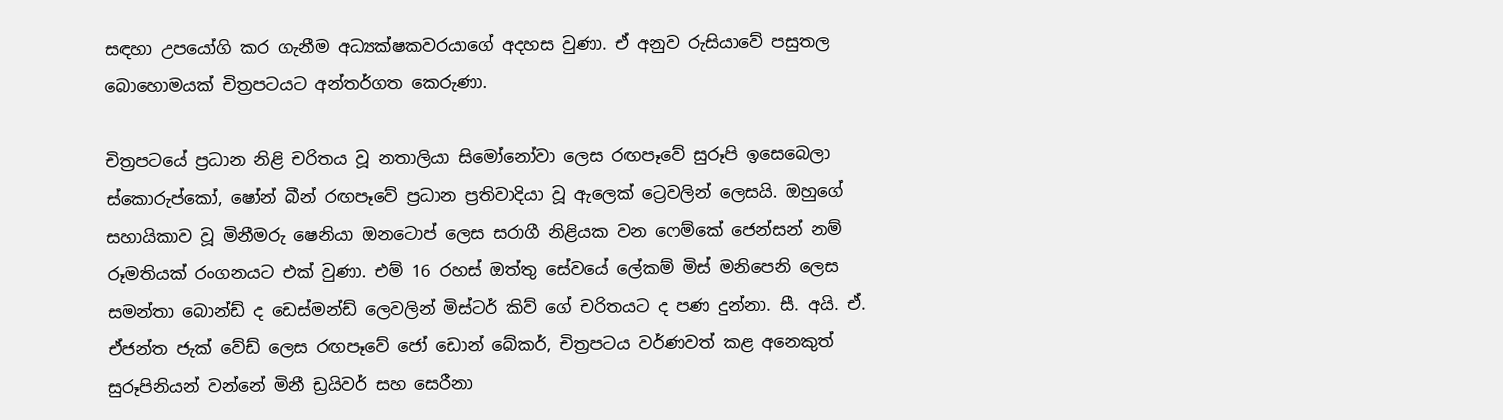සඳහා උපයෝගි කර ගැනීම අධ්‍යක්ෂකවරයාගේ අදහස වුණා. ඒ අනුව රුසියාවේ පසුතල බොහොමයක් චිත්‍රපටයට අන්තර්ගත කෙරුණා.

චිත්‍රපටයේ ප්‍රධාන නිළි චරිතය වූ නතාලියා සිමෝනෝවා ලෙස රඟපෑවේ සුරූපි ඉසෙබෙලා ස්කොරුප්කෝ, ෂෝන් බීන් රඟපෑවේ ප්‍රධාන ප්‍රතිවාදියා වූ ඇලෙක් ට්‍රෙවලින් ලෙසයි. ඔහුගේ සහායිකාව වූ මිනීමරු ෂෙනියා ඔනටොප් ලෙස සරාගී නිළියක වන ෆෙම්කේ ජෙන්සන් නම් රූමතියක් රංගනයට එක් වුණා. එම් 16 රහස් ඔත්තු සේවයේ ලේකම් මිස් මනිපෙනි ලෙස සමන්තා බොන්ඩ් ද ඩෙස්මන්ඩ් ලෙවලින් මිස්ටර් කිව් ගේ චරිතයට ද පණ දුන්නා. සී. අයි. ඒ. ඒජන්ත ජැක් වේඩ් ලෙස රඟපෑවේ ජෝ ඩොන් බේකර්, චිත්‍රපටය වර්ණවත් කළ අනෙකුත් සුරූපිනියන් වන්නේ මිනී ඩ්‍රයිවර් සහ සෙරීනා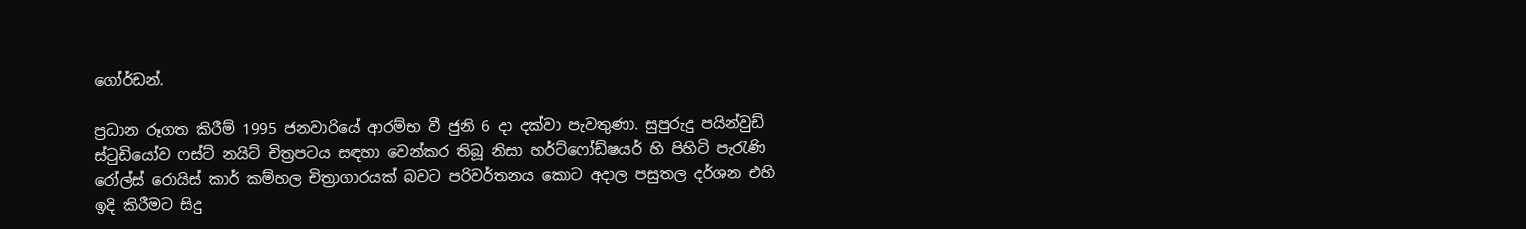ගෝර්ඩන්.

ප්‍රධාන රූගත කිරීම් 1995 ජනවාරියේ ආරම්භ වී ජුනි 6 දා දක්වා පැවතුණා. සුපුරුදු පයින්වුඩ් ස්ටුඩියෝව ෆස්ට් නයිට් චිත්‍රපටය සඳහා වෙන්කර තිබූ නිසා හර්ට්ෆෝඩ්ෂයර් හි පිහිටි පැරැණි රෝල්ස් රොයිස් කාර් කම්හල චිත්‍රාගාරයක් බවට පරිවර්තනය කොට අදාල පසුතල දර්ශන එහි ඉදි කිරීමට සිදු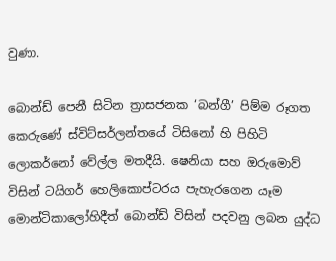වුණා.

බොන්ඩ් පෙනී සිටින ත්‍රාසජනක ‘බන්ගී’ පිම්ම රූගත කෙරුණේ ස්විට්සර්ලන්තයේ ටිසිනෝ හි පිහිටි ලොකර්නෝ වේල්ල මතදීයි. ෂෙනියා සහ ඔරුමොව් විසින් ටයිගර් හෙලිකොප්ටරය පැහැරගෙන යෑම මොන්ටිකාලෝහිදීත් බොන්ඩ් විසින් පදවනු ලබන යුද්ධ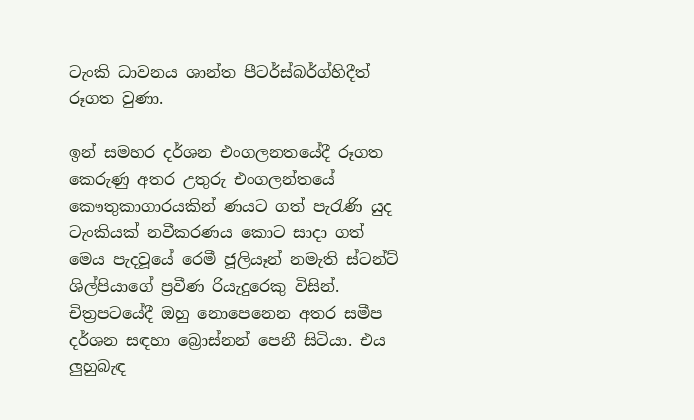ටැංකි ධාවනය ශාන්ත පීටර්ස්බර්ග්හිදීත් රූගත වුණා.

ඉන් සමහර දර්ශන එංගලනතයේදී රූගත කෙරුණු අතර උතුරු එංගලන්තයේ කෞතුකාගාරයකින් ණයට ගත් පැරැණි යුද ටැංකියක් නවීකරණය කොට සාදා ගත් මෙය පැදවූයේ රෙමී ජූලියෑන් නමැති ස්ටන්ට් ශිල්පියාගේ ප්‍රවීණ රියැදුරෙකු විසින්. චිත්‍රපටයේදී ඔහු නොපෙනෙන අතර සමීප දර්ශන සඳහා බ්‍රොස්නන් පෙනී සිටියා. එය ලුහුබැඳ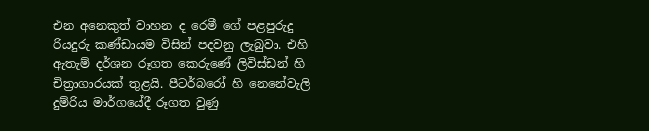එන අනෙකුත් වාහන ද රෙමී ගේ පළපුරුදු රියදුරු කණ්ඩායම විසින් පදවනු ලැබුවා. එහි ඇතැම් දර්ශන රූගත කෙරුණේ ලිවිස්ඩන් හි චිත්‍රාගාරයක් තුළයි. පීටර්බරෝ හි නෙනේවැලි දුම්රිය මාර්ගයේදී රූගත වුණු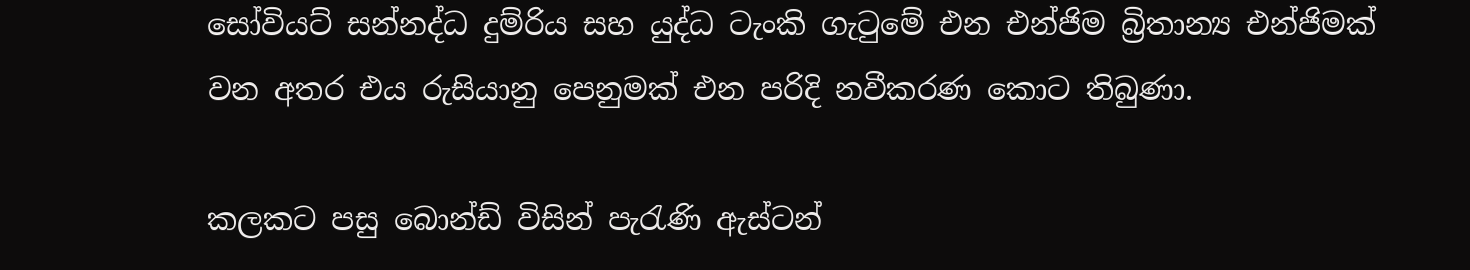සෝවියට් සන්නද්ධ දුම්රිය සහ යුද්ධ ටැංකි ගැටුමේ එන එන්ජිම බ්‍රිතාන්‍ය එන්ජිමක් වන අතර එය රුසියානු පෙනුමක් එන පරිදි නවීකරණ කොට තිබුණා.

කලකට පසු බොන්ඩ් විසින් පැරැණි ඇස්ටන්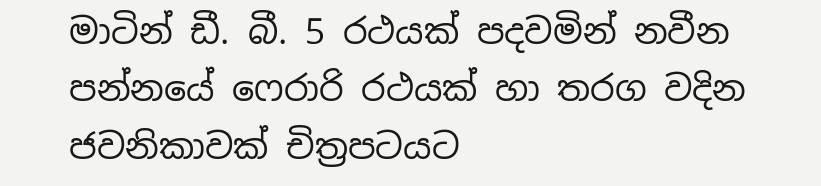මාටින් ඩී. බී. 5 රථයක් පදවමින් නවීන පන්නයේ ෆෙරාරි රථයක් හා තරග වදින ජවනිකාවක් චිත්‍රපටයට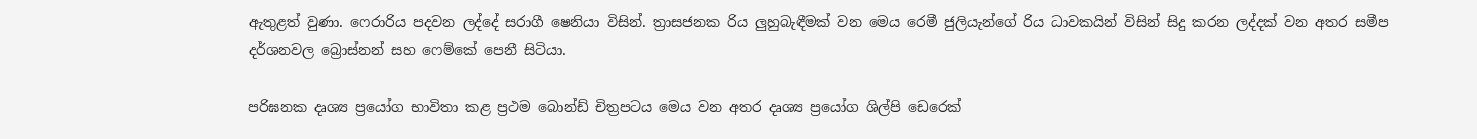ඇතුළත් වුණා. ෆෙරාරිය පදවන ලද්දේ සරාගී ෂෙනියා විසින්. ත්‍රාසජනක රිය ලුහුබැඳීමක් වන මෙය රෙමී ජුලියැන්ගේ රිය ධාවකයින් විසින් සිදු කරන ලද්දක් වන අතර සමීප දර්ශනවල බ්‍රොස්නන් සහ ෆෙම්කේ පෙනී සිටියා.

පරිඝනක දෘශ්‍ය ප්‍රයෝග භාවිතා කළ ප්‍රථම බොන්ඩ් චිත්‍රපටය මෙය වන අතර දෘශ්‍ය ප්‍රයෝග ශිල්පි ඩෙරෙක්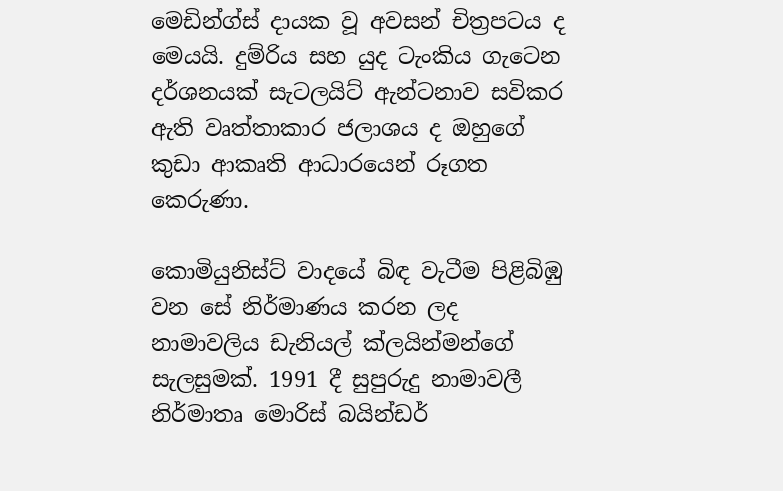මෙඩින්ග්ස් දායක වූ අවසන් චිත්‍රපටය ද මෙයයි. දුම්රිය සහ යුද ටැංකිය ගැටෙන දර්ශනයක් සැටලයිට් ඇන්ටනාව සවිකර ඇති වෘත්තාකාර ජලාශය ද ඔහුගේ කුඩා ආකෘති ආධාරයෙන් රූගත කෙරුණා.

කොමියුනිස්ට් වාදයේ බිඳ වැටීම පිළිබිඹු වන සේ නිර්මාණය කරන ලද නාමාවලිය ඩැනියල් ක්ලයින්මන්ගේ සැලසුමක්. 1991 දී සුපුරුදු නාමාවලී නිර්මාතෘ මොරිස් බයින්ඩර්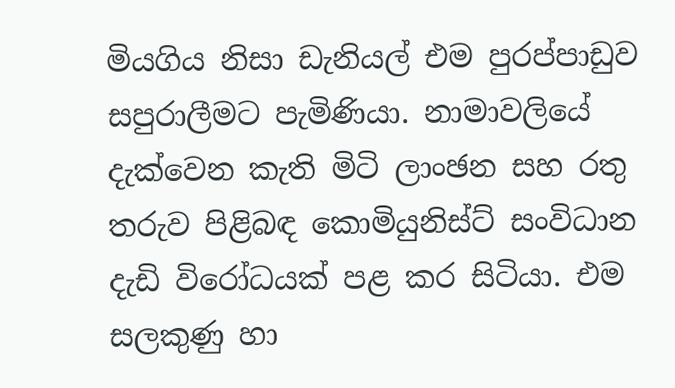මියගිය නිසා ඩැනියල් එම පුරප්පාඩුව සපුරාලීමට පැමිණියා. නාමාවලියේ දැක්වෙන කැති මිටි ලාංඡන සහ රතු තරුව පිළිබඳ කොමියුනිස්ට් සංවිධාන දැඩි විරෝධයක් පළ කර සිටියා. එම සලකුණු හා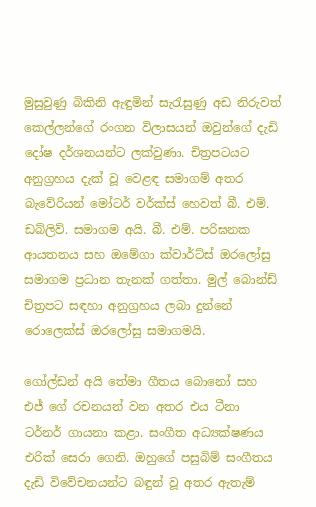මුසුවුණු බිකිනි ඇඳුමින් සැරැසුණු අඩ නිරුවත් කෙල්ලන්ගේ රංගන විලාසයන් ඔවුන්ගේ දැඩි දෝෂ දර්ශනයන්ට ලක්වුණා. චිත්‍රපටයට අනුග්‍රහය දැක් වූ වෙළඳ සමාගම් අතර බැවේරියන් මෝටර් වර්ක්ස් හෙවත් බී. එම්. ඩබ්ලිව්. සමාගම අයි. බී. එම්. පරිඝනක ආයතනය සහ ඔමේගා ක්වාර්ට්ස් ඔරලෝසු සමාගම ප්‍රධාන තැනක් ගත්තා. මුල් බොන්ඩ් චිත්‍රපට සඳහා අනුග්‍රහය ලබා දුන්නේ රොලෙක්ස් ඔරලෝසු සමාගමයි.

ගෝල්ඩන් අයි තේමා ගීතය බොනෝ සහ එජ් ගේ රචනයන් වන අතර එය ටීනා ටර්නර් ගායනා කළා. සංගීත අධ්‍යක්ෂණය එරික් සෙරා ගෙනි. ඔහුගේ පසුබිම් සංගීතය දැඩි විවේචනයන්ට බඳුන් වූ අතර ඇතැම්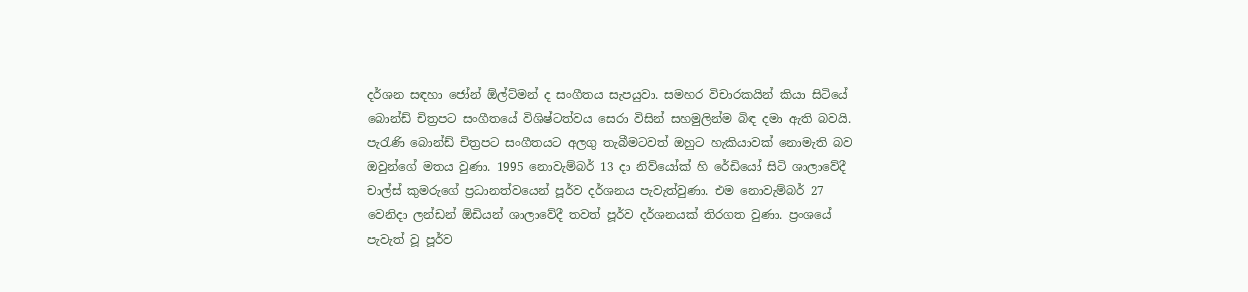දර්ශන සඳහා ජෝන් ඕල්ට්මන් ද සංගීතය සැපයුවා. සමහර විචාරකයින් කියා සිටියේ බොන්ඩ් චිත්‍රපට සංගීතයේ විශිෂ්ටත්වය සෙරා විසින් සහමුලින්ම බිඳ දමා ඇති බවයි. පැරැණි බොන්ඩ් චිත්‍රපට සංගීතයට අලගු තැබීමටවත් ඔහුට හැකියාවක් නොමැති බව ඔවුන්ගේ මතය වුණා. 1995 නොවැම්බර් 13 දා නිව්යෝක් හි රේඩියෝ සිටි ශාලාවේදී චාල්ස් කුමරුගේ ප්‍රධානත්වයෙන් පූර්ව දර්ශනය පැවැත්වුණා. එම නොවැම්බර් 27 වෙනිදා ලන්ඩන් ඕඩියන් ශාලාවේදී තවත් පූර්ව දර්ශනයක් තිරගත වුණා. ප්‍රංශයේ පැවැත් වූ පූර්ව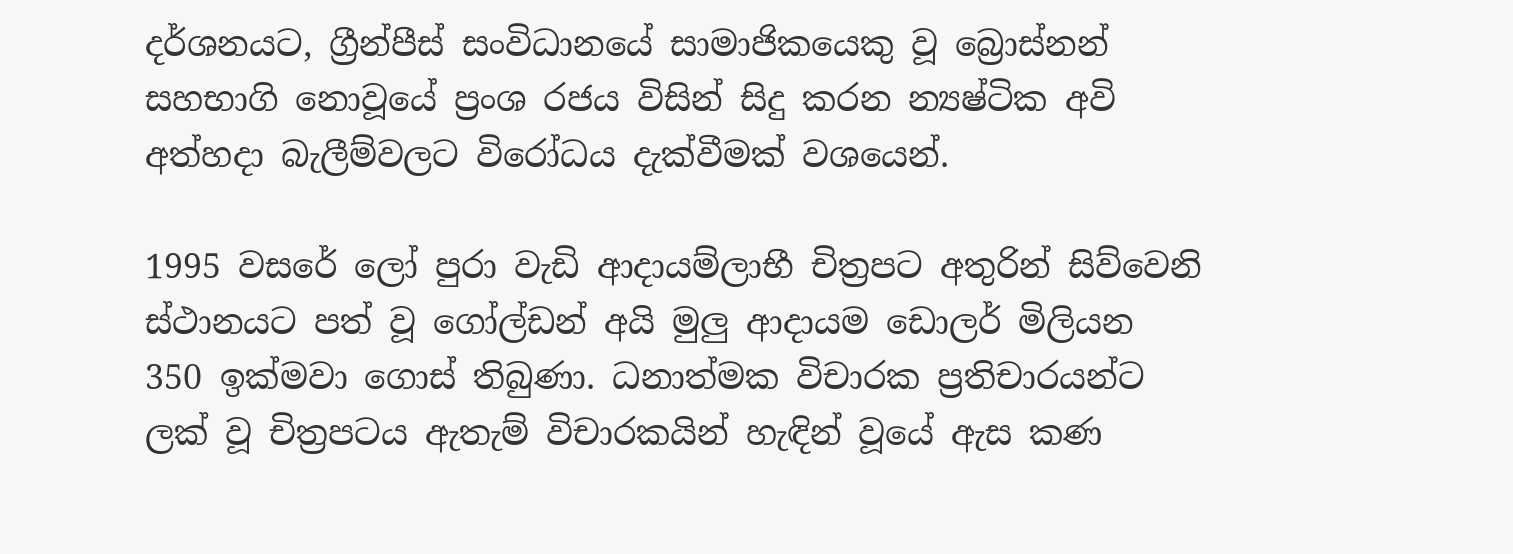දර්ශනයට, ග්‍රීන්පීස් සංවිධානයේ සාමාජිකයෙකු වූ බ්‍රොස්නන් සහභාගි නොවූයේ ප්‍රංශ රජය විසින් සිදු කරන න්‍යෂ්ටික අවි අත්හදා බැලීම්වලට විරෝධය දැක්වීමක් වශයෙන්.

1995 වසරේ ලෝ පුරා වැඩි ආදායම්ලාභී චිත්‍රපට අතුරින් සිව්වෙනි ස්ථානයට පත් වූ ගෝල්ඩන් අයි මුලු ආදායම ඩොලර් මිලියන 350 ඉක්මවා ගොස් තිබුණා. ධනාත්මක විචාරක ප්‍රතිචාරයන්ට ලක් වූ චිත්‍රපටය ඇතැම් විචාරකයින් හැඳින් වූයේ ඇස කණ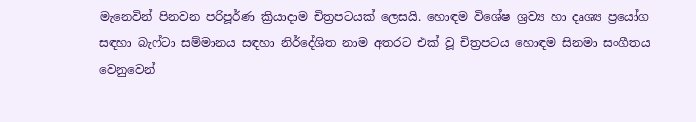මැනෙවින් පිනවන පරිපූර්ණ ක්‍රියාදාම චිත්‍රපටයක් ලෙසයි. හොඳම විශේෂ ශ්‍රව්‍ය හා දෘශ්‍ය ප්‍රයෝග සඳහා බැෆ්ටා සම්මානය සඳහා නිර්දේශිත නාම අතරට එක් වූ චිත්‍රපටය හොඳම සිනමා සංගීතය වෙනුවෙන්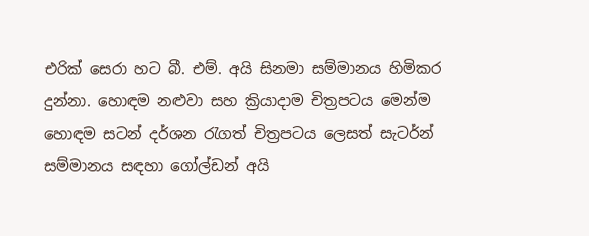එරික් සෙරා හට බී. එම්. අයි සිනමා සම්මානය හිමිකර දුන්නා. හොඳම නළුවා සහ ක්‍රියාදාම චිත්‍රපටය මෙන්ම හොඳම සටන් දර්ශන රැගත් චිත්‍රපටය ලෙසත් සැටර්න් සම්මානය සඳහා ගෝල්ඩන් අයි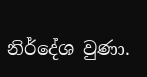නිර්දේශ වුණා.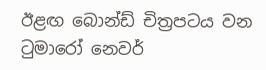ඊළඟ බොන්ඩ් චිත්‍රපටය වන ටුමාරෝ නෙවර්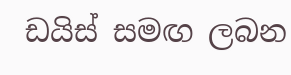ඩයිස් සමඟ ලබන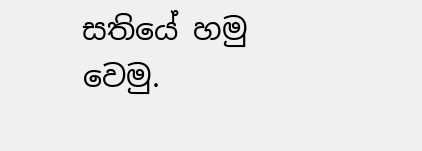සතියේ හමු වෙමු.